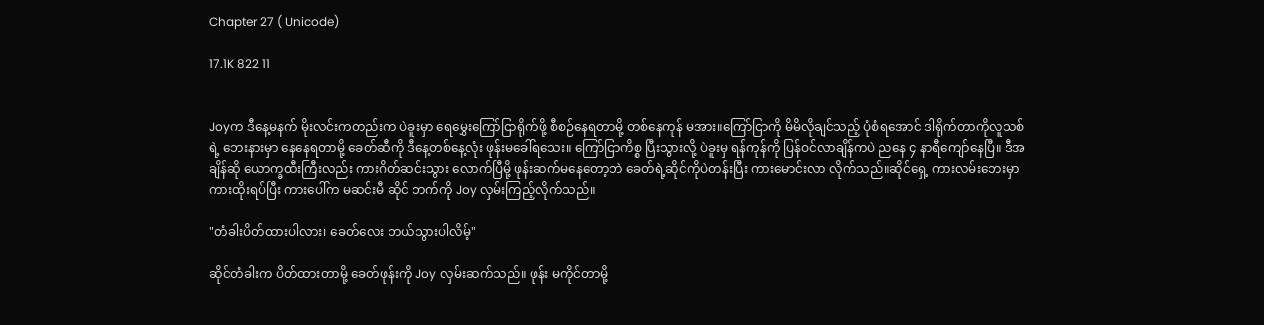Chapter 27 ( Unicode)

17.1K 822 11


Joyက ဒီနေ့မနက် မိုးလင်းကတည်းက ပဲခူးမှာ ရေမွှေးကြော်ငြာရိုက်ဖို့ စီစဉ်နေရတာမို့ တစ်နေကုန် မအား။ကြော်ငြာကို မိမိလိုချင်သည့် ပုံစံရအောင် ဒါရိုက်တာကိုလူသစ်ရဲ့ ဘေးနားမှာ နေနေရတာမို့ ခေတ်ဆီကို ဒီနေ့တစ်နေ့လုံး ဖုန်းမခေါ်ရသေး။ ကြော်ငြာကိစ္စ ပြီးသွားလို့ ပဲခူးမှ ရန်ကုန်ကို ပြန်ဝင်လာချိန်ကပဲ ညနေ ၄ နာရီကျော်နေပြီ။ ဒီအချိန်ဆို ယောက္ခထီးကြီးလည်း ကားဂိတ်ဆင်းသွား လောက်ပြီမို့ ဖုန်းဆက်မနေတော့ဘဲ ခေတ်ရဲ့ဆိုင်ကိုပဲတန်းပြီး ကားမောင်းလာ လိုက်သည်။ဆိုင်ရှေ့ ကားလမ်းဘေးမှာ ကားထိုးရပ်ပြီး ကားပေါ်က မဆင်းမီ ဆိုင် ဘက်ကို Joy လှမ်းကြည့်လိုက်သည်။

"တံခါးပိတ်ထားပါလား၊ ခေတ်လေး ဘယ်သွားပါလိမ့်"

ဆိုင်တံခါးက ပိတ်ထားတာမို့ ခေတ်ဖုန်းကို Joy လှမ်းဆက်သည်။ ဖုန်း မကိုင်တာမို့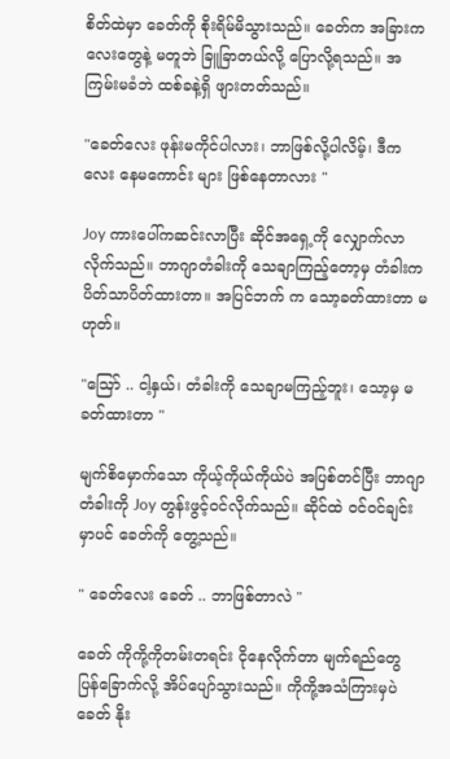စိတ်ထဲမှာ ခေတ်ကို စိုးရိမ်မိသွားသည်။ ခေတ်က အခြားကလေးတွေနဲ့ မတူဘဲ ခြူခြာတယ်လို့ ပြောလို့ရသည်။ အကြမ်းမခံဘဲ ထစ်ခနဲ့ရှိ ဖျားတတ်သည်။

"ခေတ်လေး ဖုန်းမကိုင်ပါလား၊ ဘာဖြစ်လို့ပါလိမ့်၊ ဒီကလေး နေမကောင်း များ ဖြစ်နေတာလား "

Joy ကားပေါ်ကဆင်းလာပြီး ဆိုင်အရှေ့ကို လျှောက်လာလိုက်သည်။ ဘာဂျာတံခါးကို သေချာကြည့်တော့မှ တံခါးက ပိတ်သာပိတ်ထားတာ။ အပြင်ဘက် က သော့ခတ်ထားတာ မဟုတ်။

"သြော် .. ငါ့နှယ်၊ တံခါးကို သေချာမကြည့်ဘူး၊ သော့မှ မခတ်ထားတာ "

မျက်စိမှောက်သော ကိုယ့်ကိုယ်ကိုယ်ပဲ အပြစ်တင်ပြီး ဘာဂျာတံခါးကို Joy တွန်းဖွင့်ဝင်လိုက်သည်။ ဆိုင်ထဲ ဝင်ဝင်ချင်းမှာပင် ခေတ်ကို တွေ့သည်။

" ခေတ်လေး ခေတ် .. ဘာဖြစ်တာလဲ "

ခေတ် ကိုကို့ကိုတမ်းတရင်း ငိုနေလိုက်တာ မျက်ရည်တွေ ပြန်ခြောက်လို့ အိပ်ပျော်သွားသည်။ ကိုကို့အသံကြားမှပဲ ခေတ် နိုး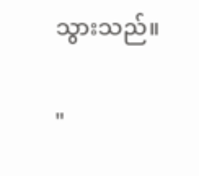သွားသည်။

"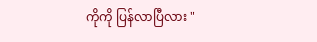ကိုကို ပြန်လာပြီလား "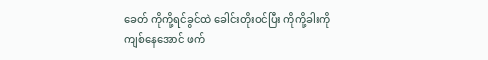ခေတ် ကိုကို့ရင်ခွင်ထဲ ခေါင်းတိုးဝင်ပြီး ကိုကို့ခါးကို ကျစ်နေအောင် ဖက်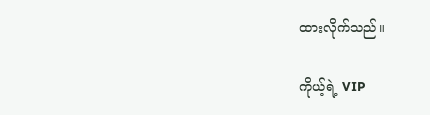ထားလိုက်သည်။

ကိုယ့်ရဲ့ VIP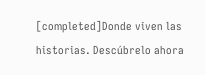[completed]Donde viven las historias. Descúbrelo ahora